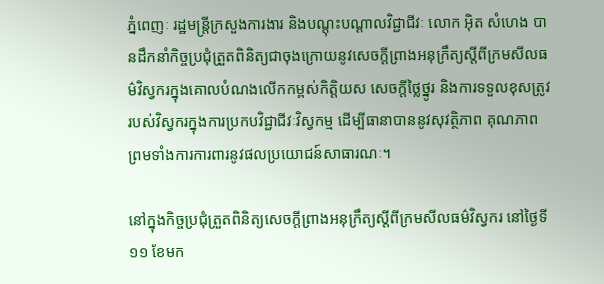ភ្នំពេញៈ រដ្ឋមន្ត្រីក្រសួងការងារ និងបណ្តុះបណ្តាលវិជ្ជាជីវៈ លោក អ៊ិត សំហេង បានដឹកនាំកិច្ចប្រជុំត្រួតពិនិត្យជាចុងក្រោយនូវសេចក្តីព្រាងអនុក្រឹត្យស្តីពីក្រមសីលធម៌វិស្វករក្នុងគោលបំណងលើកកម្ពស់កិត្តិយស សេចក្តីថ្លៃថ្នូរ និងការទទួលខុសត្រូវរបស់វិស្វករក្នុងការប្រកបវិជ្ជាជីវៈវិស្វកម្ម ដើម្បីធានាបាននូវសុវត្ថិភាព គុណភាព ព្រមទាំងការការពារនូវផលប្រយោជន៍សាធារណៈ។

នៅក្នុងកិច្ចប្រជុំត្រួតពិនិត្យសេចក្តីព្រាងអនុក្រឹត្យស្តីពីក្រមសីលធម៌វិស្វករ នៅថ្ងៃទី ១១ ខែមក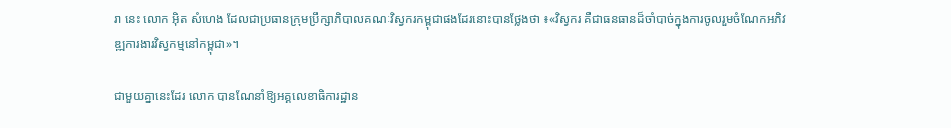រា នេះ លោក អ៊ិត សំហេង ដែលជាប្រធានក្រុមប្រឹក្សាភិបាលគណៈវិស្វករកម្ពុជាផងដែរនោះបានថ្លែងថា ៖«វិស្វករ គឺជាធនធានដ៏ចាំបាច់ក្នុងការចូលរួមចំណែកអភិវឌ្ឍការងារវិស្វកម្មនៅកម្ពុជា»។

ជាមួយគ្នានេះដែរ លោក បានណែនាំឱ្យអគ្គលេខាធិការដ្ឋាន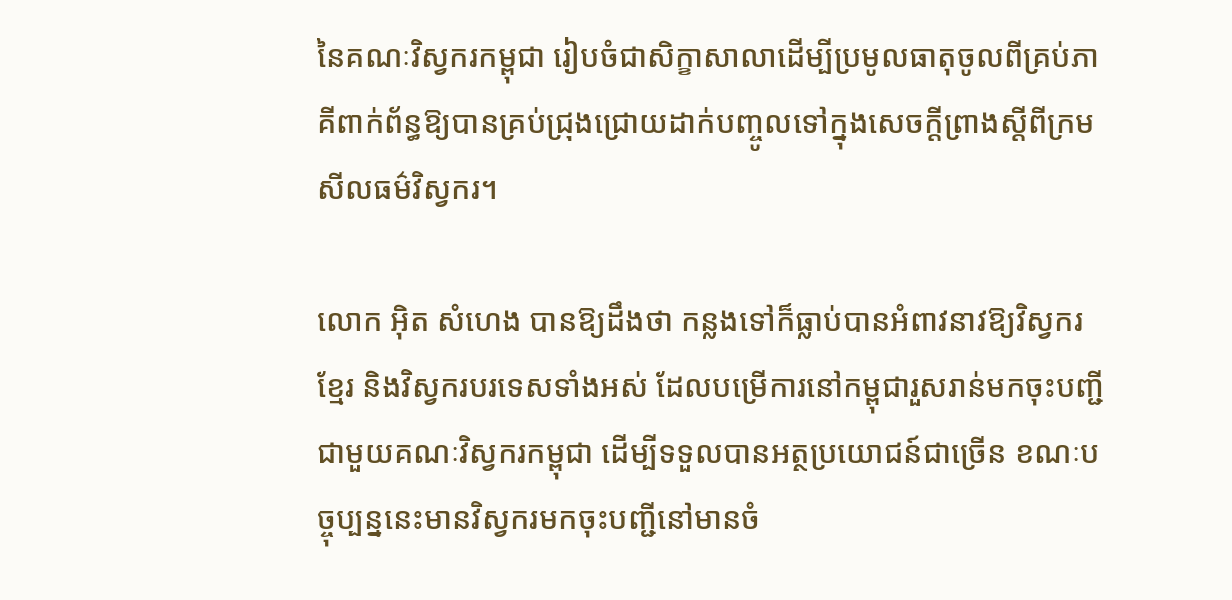នៃគណៈវិស្វករកម្ពុជា រៀបចំជាសិក្ខាសាលាដើម្បីប្រមូលធាតុចូលពីគ្រប់ភាគីពាក់ព័ន្ធឱ្យបានគ្រប់ជ្រុងជ្រោយដាក់បញ្ចូលទៅក្នុងសេចក្តីព្រាងស្តីពីក្រមសីលធម៌វិស្វករ។

លោក អ៊ិត សំហេង បានឱ្យដឹងថា កន្លងទៅក៏ធ្លាប់បានអំពាវនាវឱ្យវិស្វករខ្មែរ និងវិស្វករបរទេសទាំងអស់ ដែលបម្រើការនៅកម្ពុជារួសរាន់មកចុះបញ្ជីជាមួយគណៈវិស្វករកម្ពុជា ដើម្បីទទួលបានអត្ថប្រយោជន៍ជាច្រើន ខណៈបច្ចុប្បន្ននេះមានវិស្វករមកចុះបញ្ជីនៅមានចំ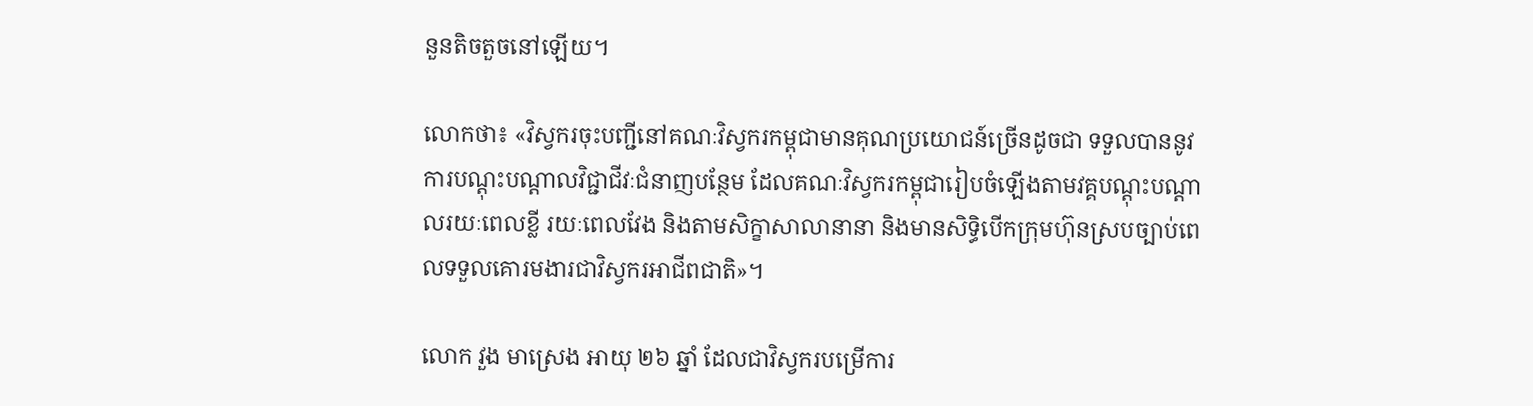នួនតិចតួចនៅឡើយ។

លោកថា៖ «វិស្វករចុះបញ្ជីនៅគណៈវិស្វករកម្ពុជាមានគុណប្រយោជន៍ច្រើនដូចជា ទទួលបាននូវការបណ្តុះបណ្តាលវិជ្ជាជីវៈជំនាញបន្ថែម ដែលគណៈវិស្វករកម្ពុជារៀបចំឡើងតាមវគ្គបណ្តុះបណ្តាលរយៈពេលខ្លី រយៈពេលវែង និងតាមសិក្ខាសាលានានា និងមានសិទ្ធិបើកក្រុមហ៊ុនស្របច្បាប់ពេលទទួលគោរមងារជាវិស្វករអាជីពជាតិ»។

លោក វួង មាស្រេង អាយុ ២៦ ឆ្នាំ ដែលជាវិស្វករបម្រើការ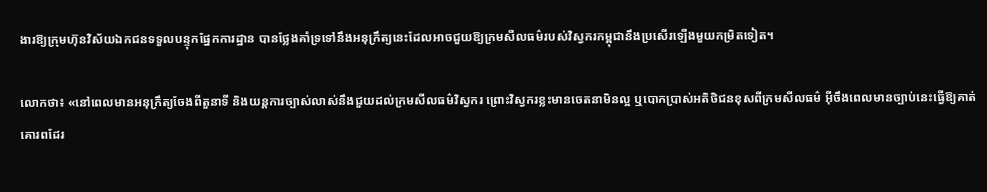ងារឱ្យក្រុមហ៊ុនវិស័យឯកជនទទួលបន្ទុកផ្នែកការដ្ឋាន បានថ្លែងគាំទ្រទៅនឹងអនុក្រឹត្យនេះដែលអាចជួយឱ្យក្រមសីលធម៌របស់វិស្វករកម្ពុជានឹងប្រសើរឡើងមួយកម្រិតទៀត។

លោកថា៖ «នៅពេលមានអនុក្រឹត្យចែងពីតួនាទី និងយន្តការច្បាស់លាស់នឹងជួយដល់ក្រមសីលធម៌វិស្វករ ព្រោះវិស្វករខ្លះមានចេតនាមិនល្អ ឬបោកប្រាស់អតិថិជនខុសពីក្រមសីលធម៌ អ៊ីចឹងពេលមានច្បាប់នេះធ្វើឱ្យគាត់គោរពដែរ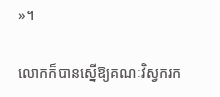»។

លោកក៏បានស្នើឱ្យគណៈវិស្វករក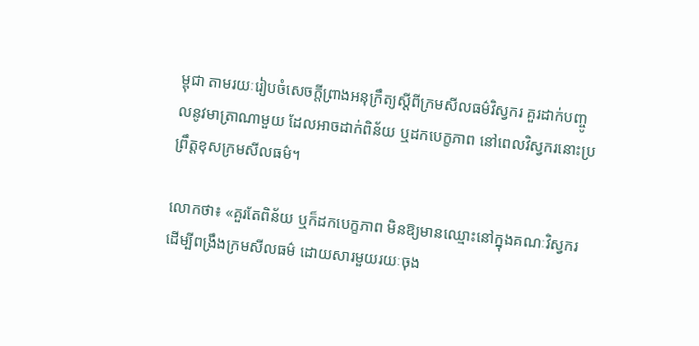ម្ពុជា តាមរយៈរៀបចំសេចក្តីព្រាងអនុក្រឹត្យស្តីពីក្រមសីលធម៌វិស្វករ គួរដាក់បញ្ចូលនូវមាត្រាណាមួយ ដែលអាចដាក់ពិន័យ ឬដកបេក្ខភាព នៅពេលវិស្វករនោះប្រព្រឹត្តខុសក្រមសីលធម៌។

លោកថា៖ «គួរតែពិន័យ ឬក៏ដកបេក្ខភាព មិនឱ្យមានឈ្មោះនៅក្នុងគណៈវិស្វករ ដើម្បីពង្រឹងក្រមសីលធម៌ ដោយសារមួយរយៈចុង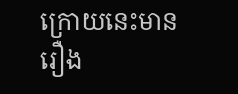ក្រោយនេះមានរឿង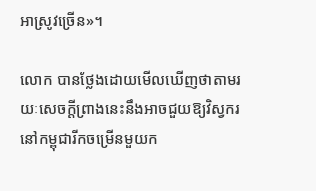អាស្រូវច្រើន»។

លោក បានថ្លែងដោយមើលឃើញថាតាមរយៈសេចក្តីព្រាងនេះនឹងអាចជួយឱ្យវិស្វករនៅកម្ពុជារីកចម្រើនមួយក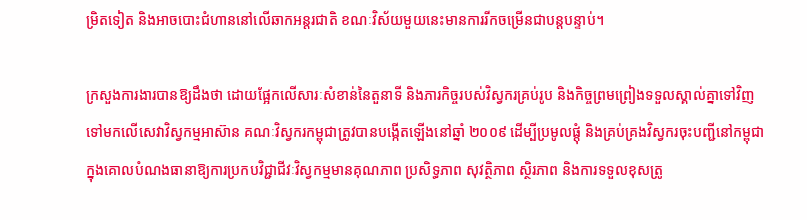ម្រិតទៀត និងអាចបោះជំហាននៅលើឆាកអន្តរជាតិ ខណៈវិស័យមួយនេះមានការរីកចម្រើនជាបន្តបន្ទាប់។

ក្រសួងការងារបានឱ្យដឹងថា ដោយផ្អែកលើសារៈសំខាន់នៃតួនាទី និងភារកិច្ចរបស់វិស្វករគ្រប់រូប និងកិច្ចព្រមព្រៀងទទួលស្គាល់គ្នាទៅវិញទៅមកលើសេវាវិស្វកម្មអាស៊ាន គណៈវិស្វករកម្ពុជាត្រូវបានបង្កើតឡើងនៅឆ្នាំ ២០០៩ ដើម្បីប្រមូលផ្តុំ និងគ្រប់គ្រងវិស្វករចុះបញ្ជីនៅកម្ពុជា ក្នុងគោលបំណងធានាឱ្យការប្រកបវិជ្ជាជីវៈវិស្វកម្មមានគុណភាព ប្រសិទ្ធភាព សុវត្ថិភាព ស្ថិរភាព និងការទទួលខុសត្រូ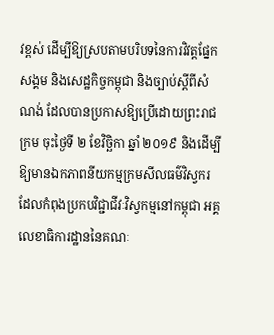វខ្ពស់ ដើម្បីឱ្យស្របតាមបរិបទនៃការវិវត្តផ្នែកសង្គម និងសេដ្ឋកិច្ចកម្ពុជា និងច្បាប់ស្តីពីសំណង់ ដែលបានប្រកាសឱ្យប្រើដោយព្រះរាជក្រម ចុះថ្ងៃទី ២ ខែវិច្ឆិកា ឆ្នាំ ២០១៩ និងដើម្បីឱ្យមានឯកភាពនីយកម្មក្រមសីលធម៌វិស្វករដែលកំពុងប្រកបវិជ្ជាជីវៈវិស្វកម្មនៅកម្ពុជា អគ្គលេខាធិការដ្ឋាននៃគណៈ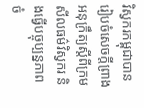វិស្វករកម្ពុជាបានរៀបចំសេចក្តីព្រាងអនុក្រឹត្យស្តីពីក្រមសីលធម៌វិស្វករ និងធ្វើបច្ចុប្បន្នភាពចំ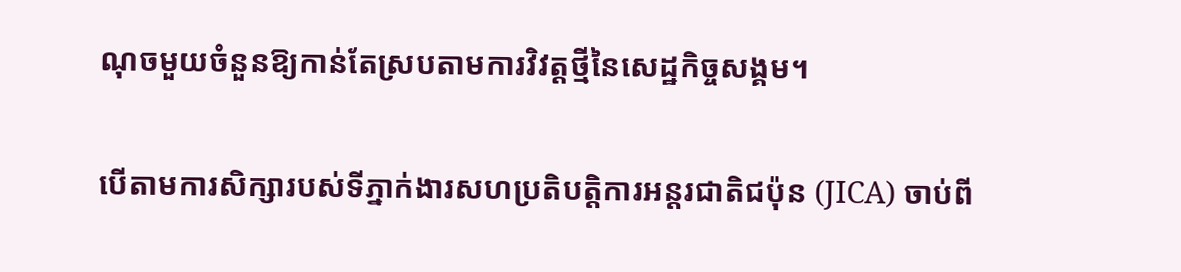ណុចមួយចំនួនឱ្យកាន់តែស្របតាមការវិវត្តថ្មីនៃសេដ្ឋកិច្ចសង្គម។

បើតាមការសិក្សារបស់ទីភ្នាក់ងារសហប្រតិបត្តិការអន្តរជាតិជប៉ុន (JICA) ចាប់ពី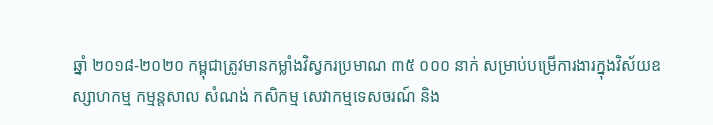ឆ្នាំ ២០១៨-២០២០ កម្ពុជាត្រូវមានកម្លាំងវិស្វករប្រមាណ ៣៥ ០០០ នាក់ សម្រាប់បម្រើការងារក្នុងវិស័យឧស្សាហកម្ម កម្មន្តសាល សំណង់ កសិកម្ម សេវាកម្មទេសចរណ៍ និង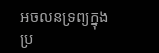អចលនទ្រព្យក្នុងប្រ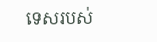ទេសរបស់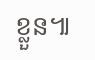ខ្លួន៕